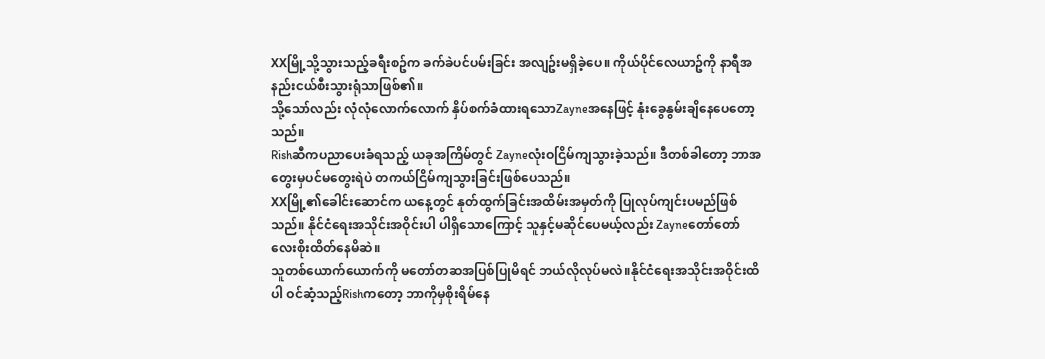XXမြို့သို့သွားသည့်ခရီးစဥ်က ခက်ခဲပင်ပမ်းခြင်း အလျဥ်းမရှိခဲ့ပေ။ ကိုယ်ပိုင်လေယာဥ်ကို နာရီအနည်းငယ်စီးသွားရုံသာဖြစ်၏။
သို့သော်လည်း လုံလုံလောက်လောက် နှိပ်စက်ခံထားရသောZayneအနေဖြင့် နုံးခွေနွမ်းချိနေပေတော့သည်။
Rishဆီကပညာပေးခံရသည့် ယခုအကြိမ်တွင် Zayneလုံးဝငြိမ်ကျသွားခဲ့သည်။ ဒီတစ်ခါတော့ ဘာအတွေးမှပင်မတွေးရဲပဲ တကယ်ငြိမ်ကျသွားခြင်းဖြစ်ပေသည်။
XXမြို့၏ခေါင်းဆောင်က ယနေ့တွင် နုတ်ထွက်ခြင်းအထိမ်းအမှတ်ကို ပြုလုပ်ကျင်းပမည်ဖြစ်သည်။ နိုင်ငံရေးအသိုင်းအဝိုင်းပါ ပါရှိသောကြောင့် သူနှင့်မဆိုင်ပေမယ့်လည်း Zayneတော်တော်လေးစိုးထိတ်နေမိဆဲ။
သူတစ်ယောက်ယောက်ကို မတော်တဆအပြစ်ပြုမိရင် ဘယ်လိုလုပ်မလဲ။နိုင်ငံရေးအသိုင်းအဝိုင်းထိပါ ဝင်ဆံ့သည့်Rishကတော့ ဘာကိုမှစိုးရိမ်နေ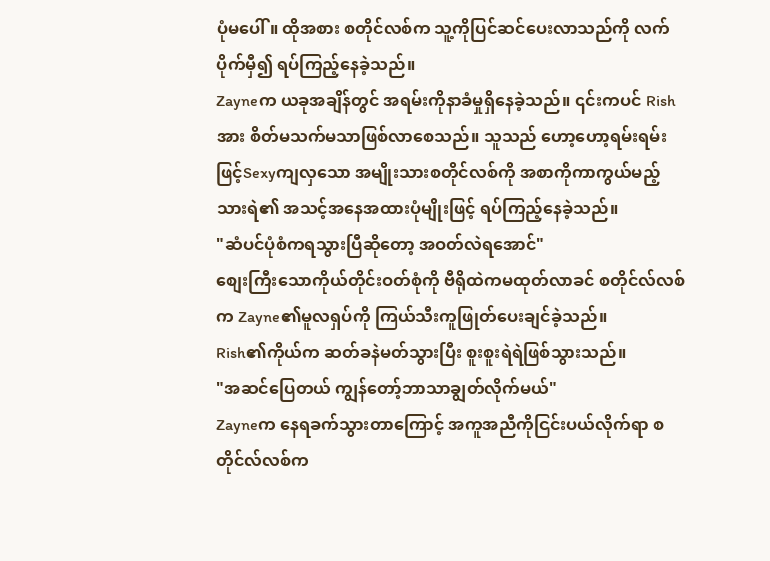ပုံမပေါ်။ ထိုအစား စတိုင်လစ်က သူ့ကိုပြင်ဆင်ပေးလာသည်ကို လက်ပိုက်မှီ၍ ရပ်ကြည့်နေခဲ့သည်။
Zayneက ယခုအချိန်တွင် အရမ်းကိုနာခံမှုရှိနေခဲ့သည်။ ၎င်းကပင် Rishအား စိတ်မသက်မသာဖြစ်လာစေသည်။ သူသည် ဟော့ဟော့ရမ်းရမ်းဖြင့်Sexyကျလှသော အမျိုးသားစတိုင်လစ်ကို အစာကိုကာကွယ်မည့်သားရဲ၏ အသင့်အနေအထားပုံမျိုးဖြင့် ရပ်ကြည့်နေခဲ့သည်။
"ဆံပင်ပုံစံကရသွားပြီဆိုတော့ အဝတ်လဲရအောင်"
စျေးကြီးသောကိုယ်တိုင်းဝတ်စုံကို ဗီရိုထဲကမထုတ်လာခင် စတိုင်လ်လစ်က Zayne၏မူလရှပ်ကို ကြယ်သီးကူဖြုတ်ပေးချင်ခဲ့သည်။
Rish၏ကိုယ်က ဆတ်ခနဲမတ်သွားပြီး စူးစူးရဲရဲဖြစ်သွားသည်။
"အဆင်ပြေတယ် ကျွန်တော့်ဘာသာချွတ်လိုက်မယ်"
Zayneက နေရခက်သွားတာကြောင့် အကူအညီကိုငြင်းပယ်လိုက်ရာ စတိုင်လ်လစ်က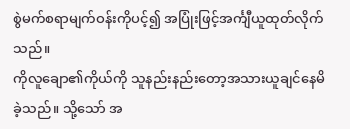စွဲမက်စရာမျက်ဝန်းကိုပင့်၍ အပြုံးဖြင့်အင်္ကျီယူထုတ်လိုက်သည်။
ကိုလူချော၏ကိုယ်ကို သူနည်းနည်းတော့အသားယူချင်နေမိခဲ့သည်။ သို့သော် အ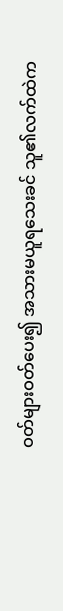ဝတ်များဝတ်ပေး၍ အသားမယူရသေးခင် သူ၏လက်ထဲက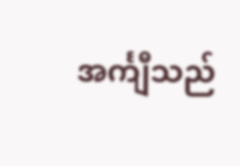အင်္ကျီသည်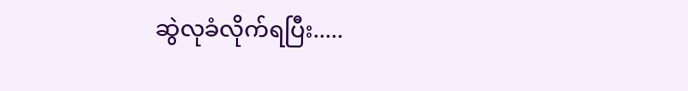ဆွဲလုခံလိုက်ရပြီး.....